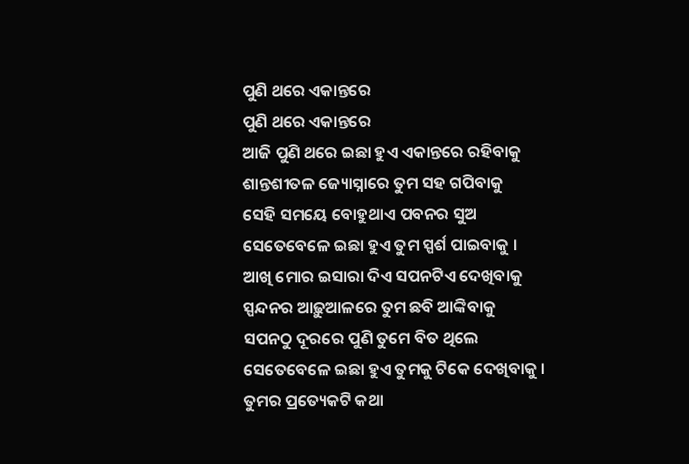ପୁଣି ଥରେ ଏକାନ୍ତରେ
ପୁଣି ଥରେ ଏକାନ୍ତରେ
ଆଜି ପୁଣି ଥରେ ଇଛା ହୁଏ ଏକାନ୍ତରେ ରହିବାକୁ
ଶାନ୍ତଶୀତଳ ଜ୍ୟୋସ୍ନାରେ ତୁମ ସହ ଗପିବାକୁ
ସେହି ସମୟେ ବୋହୁଥାଏ ପବନର ସୁଅ
ସେତେବେଳେ ଇଛା ହୁଏ ତୁମ ସ୍ପର୍ଶ ପାଇବାକୁ ।
ଆଖି ମୋର ଇସାରା ଦିଏ ସପନଟିଏ ଦେଖିବାକୁ
ସ୍ପନ୍ଦନର ଆଢ଼ୁଆଳରେ ତୁମ ଛବି ଆଙ୍କିବାକୁ
ସପନଠୁ ଦୂରରେ ପୁଣି ତୁମେ ବିତ ଥିଲେ
ସେତେବେଳେ ଇଛା ହୁଏ ତୁମକୁ ଟିକେ ଦେଖିବାକୁ ।
ତୁମର ପ୍ରତ୍ୟେକଟି କଥା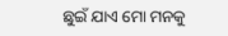ଛୁଇଁ ଯାଏ ମୋ ମନକୁ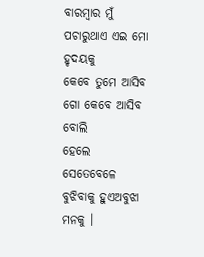ବାରମ୍ବାର ମୁଁ ପଚାରୁଥାଏ ଏଇ ମୋ ହୃଦୟକୁ
କେବେ ତୁମେ ଆସିବ ଗୋ କେବେ ଆସିବ ବୋଲି
ହେଲେ ସେତେବେଳେ ବୁଝିବାକୁ ହୁଏଅବୁଝା ମନକୁ ।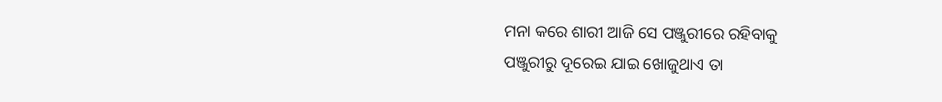ମନା କରେ ଶାରୀ ଆଜି ସେ ପଞ୍ଜୁରୀରେ ରହିବାକୁ
ପଞ୍ଜୁରୀରୁ ଦୂରେଇ ଯାଇ ଖୋଜୁଥାଏ ତା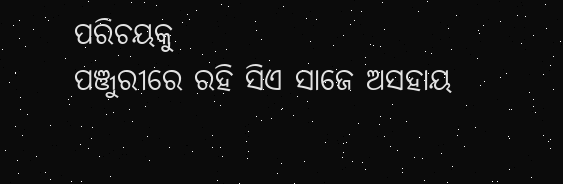ପରିଚୟକୁ
ପଞ୍ଜୁରୀରେ ରହି ସିଏ ସାଜେ ଅସହାୟ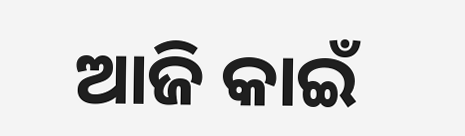ଆଜି କାଇଁ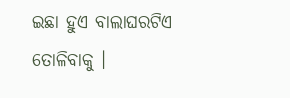ଇଛା ହୁଏ ବାଲାଘରଟିଏ ତୋଳିବାକୁ ।